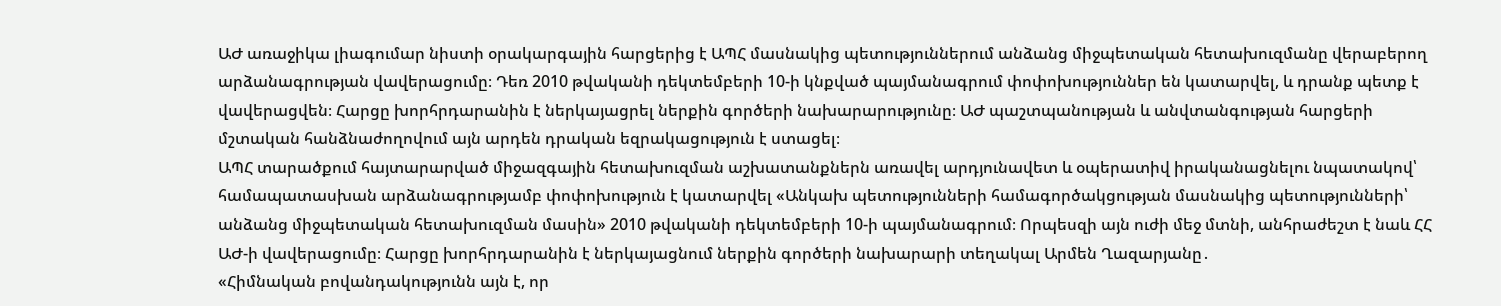ԱԺ առաջիկա լիագումար նիստի օրակարգային հարցերից է ԱՊՀ մասնակից պետություններում անձանց միջպետական հետախուզմանը վերաբերող արձանագրության վավերացումը։ Դեռ 2010 թվականի դեկտեմբերի 10-ի կնքված պայմանագրում փոփոխություններ են կատարվել, և դրանք պետք է վավերացվեն։ Հարցը խորհրդարանին է ներկայացրել ներքին գործերի նախարարությունը։ ԱԺ պաշտպանության և անվտանգության հարցերի մշտական հանձնաժողովում այն արդեն դրական եզրակացություն է ստացել։
ԱՊՀ տարածքում հայտարարված միջազգային հետախուզման աշխատանքներն առավել արդյունավետ և օպերատիվ իրականացնելու նպատակով՝ համապատասխան արձանագրությամբ փոփոխություն է կատարվել «Անկախ պետությունների համագործակցության մասնակից պետությունների՝ անձանց միջպետական հետախուզման մասին» 2010 թվականի դեկտեմբերի 10-ի պայմանագրում։ Որպեսզի այն ուժի մեջ մտնի, անհրաժեշտ է նաև ՀՀ ԱԺ-ի վավերացումը։ Հարցը խորհրդարանին է ներկայացնում ներքին գործերի նախարարի տեղակալ Արմեն Ղազարյանը․
«Հիմնական բովանդակությունն այն է, որ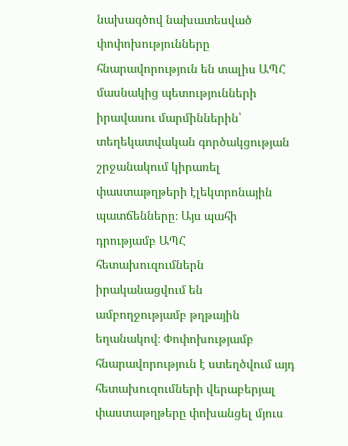նախագծով նախատեսված փոփոխությունները հնարավորություն են տալիս ԱՊՀ մասնակից պետությունների իրավասու մարմիններին՝ տեղեկատվական գործակցության շրջանակում կիրառել փաստաթղթերի էլեկտրոնային պատճենները։ Այս պահի դրությամբ ԱՊՀ հետախուզումներն իրականացվում են ամբողջությամբ թղթային եղանակով։ Փոփոխությամբ հնարավորություն է ստեղծվում այդ հետախուզումների վերաբերյալ փաստաթղթերը փոխանցել մյուս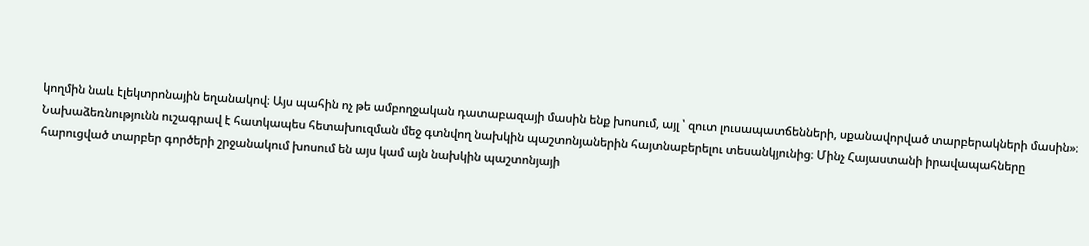կողմին նաև էլեկտրոնային եղանակով։ Այս պահին ոչ թե ամբողջական դատաբազայի մասին ենք խոսում, այլ ՝ զուտ լուսապատճենների, սքանավորված տարբերակների մասին»։
Նախաձեռնությունն ուշագրավ է հատկապես հետախուզման մեջ գտնվող նախկին պաշտոնյաներին հայտնաբերելու տեսանկյունից։ Մինչ Հայաստանի իրավապահները հարուցված տարբեր գործերի շրջանակում խոսում են այս կամ այն նախկին պաշտոնյայի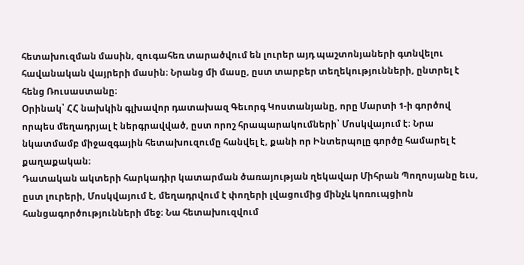հետախուզման մասին, զուգահեռ տարածվում են լուրեր այդ պաշտոնյաների գտնվելու հավանական վայրերի մասին։ Նրանց մի մասը, ըստ տարբեր տեղեկությունների, ընտրել է հենց Ռուսաստանը։
Օրինակ՝ ՀՀ նախկին գլխավոր դատախազ Գեւորգ Կոստանյանը, որը Մարտի 1-ի գործով որպես մեղադրյալ է ներգրավված, ըստ որոշ հրապարակումների՝ Մոսկվայում է։ Նրա նկատմամբ միջազգային հետախուզումը հանվել է, քանի որ Ինտերպոլը գործը համարել է քաղաքական։
Դատական ակտերի հարկադիր կատարման ծառայության ղեկավար Միհրան Պողոսյանը եւս, ըստ լուրերի, Մոսկվայում է, մեղադրվում է փողերի լվացումից մինչև կոռուպցիոն հանցագործությունների մեջ։ Նա հետախուզվում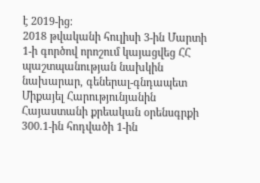է 2019-ից։
2018 թվականի հուլիսի 3-ին Մարտի 1-ի գործով որոշում կայացվեց ՀՀ պաշտպանության նախկին նախարար, գեներալ-գնդապետ Միքայել Հարությունյանին Հայաստանի քրեական օրենսգրքի 300.1-ին հոդվածի 1-ին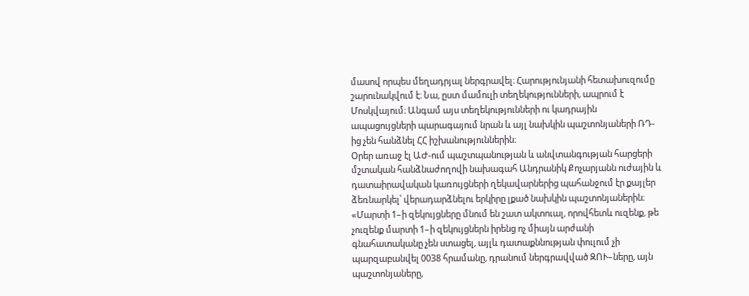մասով որպես մեղադրյալ ներգրավել։ Հարությունյանի հետախուզումը շարունակվում է։ Նա, ըստ մամուլի տեղեկությունների, ապրում է Մոսկվայում։ Անգամ այս տեղեկությունների ու կադրային ապացույցների պարագայում նրան և այլ նախկին պաշտոնյաների ՌԴ-ից չեն հանձնել ՀՀ իշխանություններին։
Օրեր առաջ էլ ԱԺ-ում պաշտպանության և անվտանգության հարցերի մշտական հանձնաժողովի նախագահ Անդրանիկ Քոչարյանն ուժային և դատաիրավական կառույցների ղեկավարներից պահանջում էր քայլեր ձեռնարկել՝ վերադարձնելու երկիրը լքած նախկին պաշտոնյաներին։
«Մարտի 1–ի զեկույցները մնում են շատ ակտուալ, որովհետև ուզենք, թե չուզենք մարտի 1–ի զեկույցներն իրենց ոչ միայն արժանի գնահատականը չեն ստացել, այլև դատաքննության փուլում չի պարզաբանվել 0038 հրամանը, դրանում ներգրավված ԶՈՒ–ները, այն պաշտոնյաները,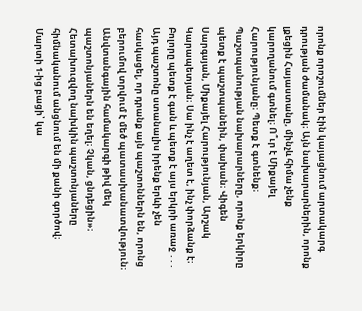որոնք որոշումներ էին կայացնում արտակարգ դրության ժամանակ։ Այն նախարարներին, որոնք լքեցին Հայաստանը, մինչև հիմա չենք կարողանում գտնել։ Ո՞ւր է Միքայել Հարությունյանը։ Պետք է գտնենք։ Պաշտպանության նախարարները, որոնք երկիրը պետք է պաշտպանեին, փախան։ Վիգեն Սարգսյան, Միքայել Հարությունյան, Արշակ Կարապետյան։ Սա ինչ է աղետ է, ինչ փորձանք է։ Բոլորը պետք է գան և պետք է այս երկրի առաջ ․․․ Այդ պաշտոնը ստանալիս իրենք երևի չեն հասկացել, որ դրանք այն պաշտոններն են, որոնց բերումով տրվում է մեծ պատասխանատվություն։ Անվտանգային համակարգի թիվ մեկ պաշտոնյաներն են եղել։ Չկան, ցնդեցին»։
Հետախուզվող նախկին պաշտոնյաները հիմնականում անցնում են մի քանի գործով։ Մարտի 1-ից բացի՝ կա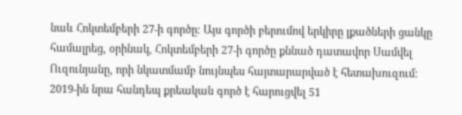նաև Հոկտեմբերի 27-ի գործը։ Այս գործի բերումով երկիրը լքածների ցանկը համալրեց, օրինակ, Հոկտեմբերի 27-ի գործը քննած դատավոր Սամվել Ուզունյանը, որի նկատմամբ նույնպես հայտարարված է հետախուզում։ 2019-ին նրա հանդեպ քրեական գործ է հարուցվել 51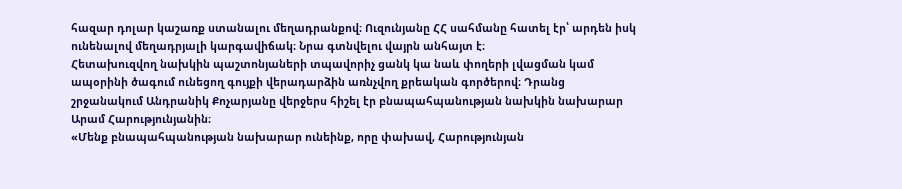հազար դոլար կաշառք ստանալու մեղադրանքով։ Ուզունյանը ՀՀ սահմանը հատել էր՝ արդեն իսկ ունենալով մեղադրյալի կարգավիճակ։ Նրա գտնվելու վայրն անհայտ է։
Հետախուզվող նախկին պաշտոնյաների տպավորիչ ցանկ կա նաև փողերի լվացման կամ ապօրինի ծագում ունեցող գույքի վերադարձին առնչվող քրեական գործերով։ Դրանց շրջանակում Անդրանիկ Քոչարյանը վերջերս հիշել էր բնապահպանության նախկին նախարար Արամ Հարությունյանին։
«Մենք բնապահպանության նախարար ունեինք, որը փախավ, Հարությունյան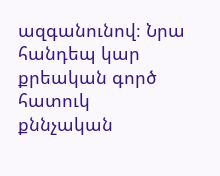ազգանունով։ Նրա հանդեպ կար քրեական գործ հատուկ քննչական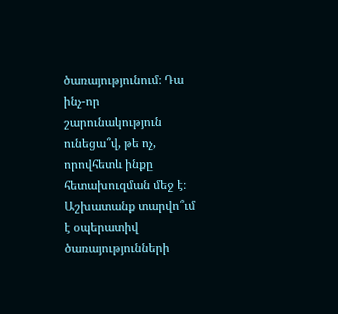ծառայությունում։ Դա ինչ-որ շարունակություն ունեցա՞վ, թե ոչ, որովհետև ինքը հետախուզման մեջ է։ Աշխատանք տարվո՞ւմ է օպերատիվ ծառայությունների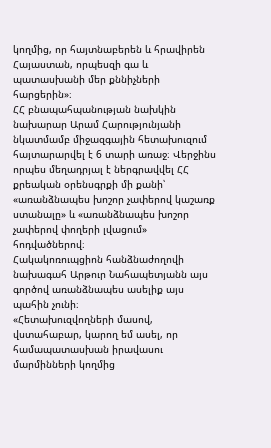կողմից, որ հայտնաբերեն և հրավիրեն Հայաստան, որպեսզի գա և պատասխանի մեր քննիչների հարցերին»։
ՀՀ բնապահպանության նախկին նախարար Արամ Հարությունյանի նկատմամբ միջազգային հետախուզում հայտարարվել է 6 տարի առաջ։ Վերջինս որպես մեղադրյալ է ներգրավվել ՀՀ քրեական օրենսգրքի մի քանի՝ «առանձնապես խոշոր չափերով կաշառք ստանալը» և «առանձնապես խոշոր չափերով փողերի լվացում» հոդվածներով։
Հակակոռուպցիոն հանձնաժողովի նախագահ Արթուր Նահապետյանն այս գործով առանձնապես ասելիք այս պահին չունի։
«Հետախուզվողների մասով, վստահաբար, կարող եմ ասել, որ համապատասխան իրավասու մարմինների կողմից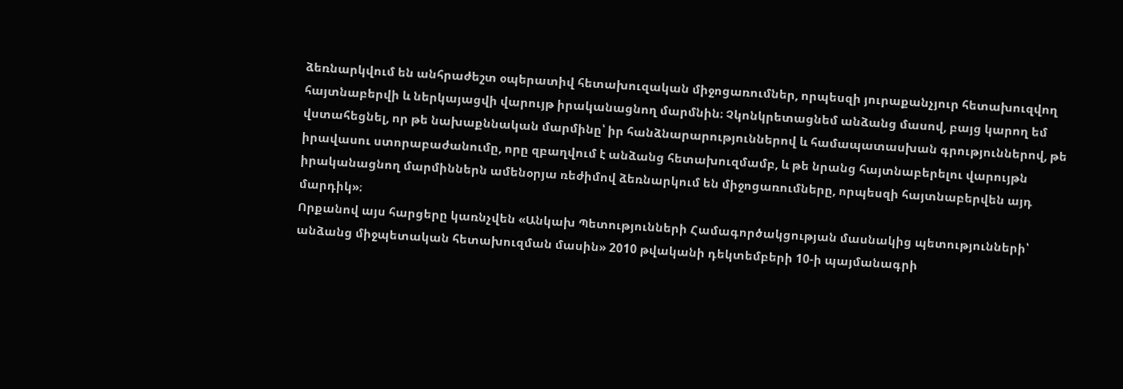ձեռնարկվում են անհրաժեշտ օպերատիվ հետախուզական միջոցառումներ, որպեսզի յուրաքանչյուր հետախուզվող հայտնաբերվի և ներկայացվի վարույթ իրականացնող մարմնին։ Չկոնկրետացնեմ անձանց մասով, բայց կարող եմ վստահեցնել, որ թե նախաքննական մարմինը՝ իր հանձնարարություններով և համապատասխան գրություններով, թե իրավասու ստորաբաժանումը, որը զբաղվում է անձանց հետախուզմամբ, և թե նրանց հայտնաբերելու վարույթն իրականացնող մարմիններն ամենօրյա ռեժիմով ձեռնարկում են միջոցառումները, որպեսզի հայտնաբերվեն այդ մարդիկ»։
Որքանով այս հարցերը կառնչվեն «Անկախ Պետությունների Համագործակցության մասնակից պետությունների՝ անձանց միջպետական հետախուզման մասին» 2010 թվականի դեկտեմբերի 10-ի պայմանագրի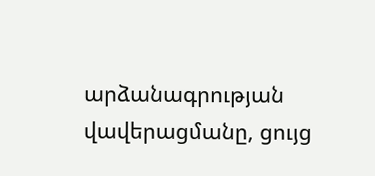արձանագրության վավերացմանը, ցույց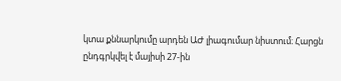կտա քննարկումը արդեն ԱԺ լիագումար նիստում։ Հարցն ընդգրկվել է մայիսի 27-ին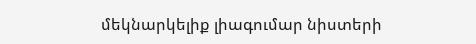մեկնարկելիք լիագումար նիստերի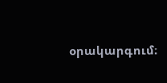օրակարգում։